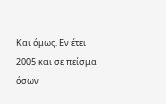Και όμως. Εν έτει 2005 και σε πείσμα όσων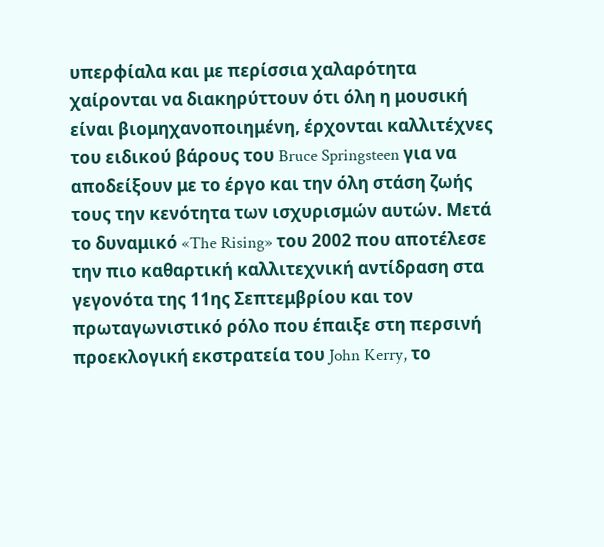υπερφίαλα και με περίσσια χαλαρότητα χαίρονται να διακηρύττουν ότι όλη η μουσική είναι βιομηχανοποιημένη, έρχονται καλλιτέχνες του ειδικού βάρους του Bruce Springsteen για να αποδείξουν με το έργο και την όλη στάση ζωής τους την κενότητα των ισχυρισμών αυτών. Μετά το δυναμικό «The Rising» του 2002 που αποτέλεσε την πιο καθαρτική καλλιτεχνική αντίδραση στα γεγονότα της 11ης Σεπτεμβρίου και τον πρωταγωνιστικό ρόλο που έπαιξε στη περσινή προεκλογική εκστρατεία του John Kerry, το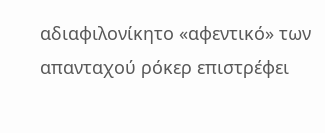αδιαφιλονίκητο «αφεντικό» των απανταχού ρόκερ επιστρέφει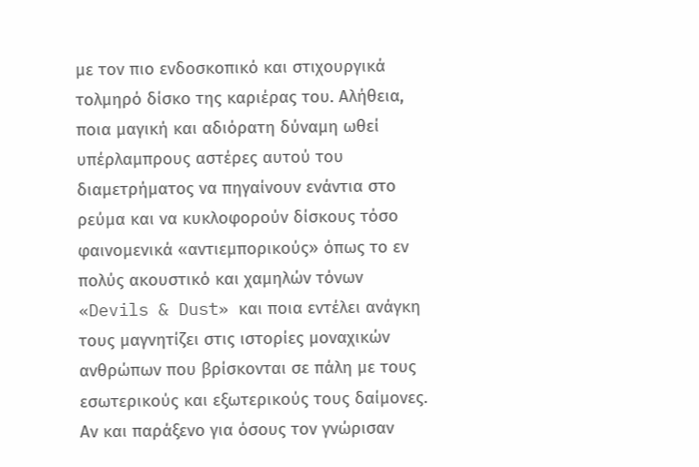με τον πιο ενδοσκοπικό και στιχουργικά τολμηρό δίσκο της καριέρας του. Αλήθεια, ποια μαγική και αδιόρατη δύναμη ωθεί υπέρλαμπρους αστέρες αυτού του διαμετρήματος να πηγαίνουν ενάντια στο ρεύμα και να κυκλοφορούν δίσκους τόσο φαινομενικά «αντιεμπορικούς» όπως το εν πολύς ακουστικό και χαμηλών τόνων «Devils & Dust» και ποια εντέλει ανάγκη τους μαγνητίζει στις ιστορίες μοναχικών ανθρώπων που βρίσκονται σε πάλη με τους εσωτερικούς και εξωτερικούς τους δαίμονες. Αν και παράξενο για όσους τον γνώρισαν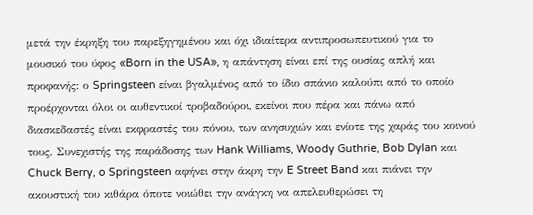μετά την έκρηξη του παρεξηγημένου και όχι ιδιαίτερα αντιπροσωπευτικού για το μουσικό του ύφος «Born in the USA», η απάντηση είναι επί της ουσίας απλή και προφανής: ο Springsteen είναι βγαλμένος από το ίδιο σπάνιο καλούπι από το οποίο προέρχονται όλοι οι αυθεντικοί τροβαδούροι, εκείνοι που πέρα και πάνω από διασκεδαστές είναι εκφραστές του πόνου, των ανησυχιών και ενίοτε της χαράς του κοινού τους. Συνεχιστής της παράδοσης των Hank Williams, Woody Guthrie, Bob Dylan και Chuck Berry, o Springsteen αφήνει στην άκρη την E Street Band και πιάνει την ακουστική του κιθάρα όποτε νοιώθει την ανάγκη να απελευθερώσει τη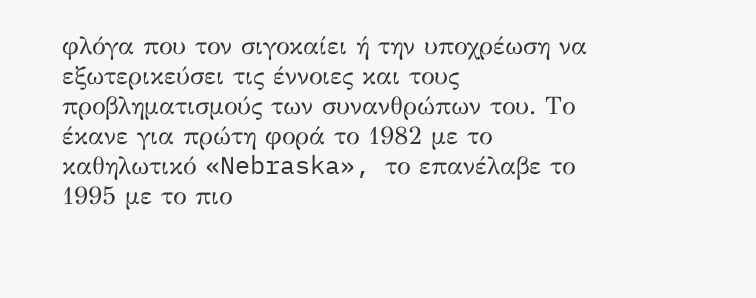φλόγα που τον σιγοκαίει ή την υποχρέωση να εξωτερικεύσει τις έννοιες και τους προβληματισμούς των συνανθρώπων του. Το έκανε για πρώτη φορά το 1982 με το καθηλωτικό «Nebraska», το επανέλαβε το 1995 με το πιο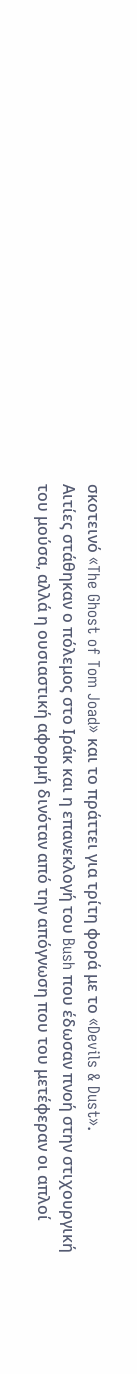σκοτεινό «The Ghost of Tom Joad» και το πράττει για τρίτη φορά με το «Devils & Dust».
Αιτίες στάθηκαν ο πόλεμος στο Ιράκ και η επανεκλογή του Bush που έδωσαν πνοή στην στιχουργική του μούσα, αλλά η ουσιαστική αφορμή δινόταν από την απόγνωση που του μετέφεραν οι απλοί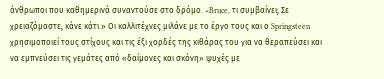άνθρωποι που καθημερινά συναντούσε στο δρόμο. «Bruce, τι συμβαίνει; Σε χρειαζόμαστε, κάνε κάτι.» Οι καλλιτέχνες μιλάνε με το έργο τους και ο Springsteen χρησιμοποιεί τους στίχους και τις έξι χορδές της κιθάρας του για να θεραπεύσει και να εμπνεύσει τις γεμάτες από «δαίμονες και σκόνη» ψυχές με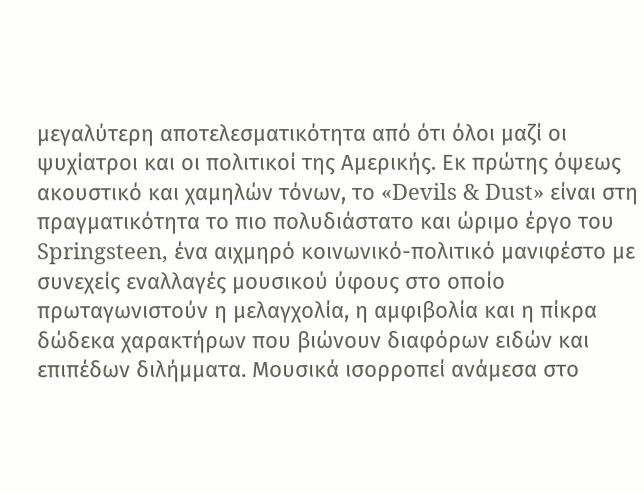μεγαλύτερη αποτελεσματικότητα από ότι όλοι μαζί οι ψυχίατροι και οι πολιτικοί της Αμερικής. Εκ πρώτης όψεως ακουστικό και χαμηλών τόνων, το «Devils & Dust» είναι στη πραγματικότητα το πιο πολυδιάστατο και ώριμο έργο του Springsteen, ένα αιχμηρό κοινωνικό-πολιτικό μανιφέστο με συνεχείς εναλλαγές μουσικού ύφους στο οποίο πρωταγωνιστούν η μελαγχολία, η αμφιβολία και η πίκρα δώδεκα χαρακτήρων που βιώνουν διαφόρων ειδών και επιπέδων διλήμματα. Μουσικά ισορροπεί ανάμεσα στο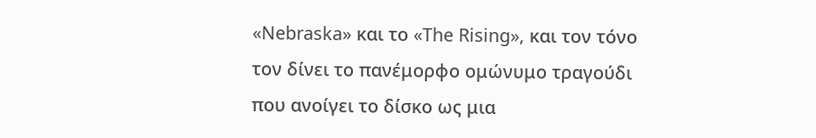«Nebraska» και το «The Rising», και τον τόνο τον δίνει το πανέμορφο ομώνυμο τραγούδι που ανοίγει το δίσκο ως μια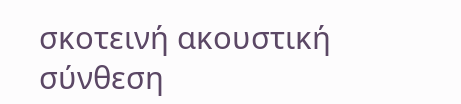σκοτεινή ακουστική σύνθεση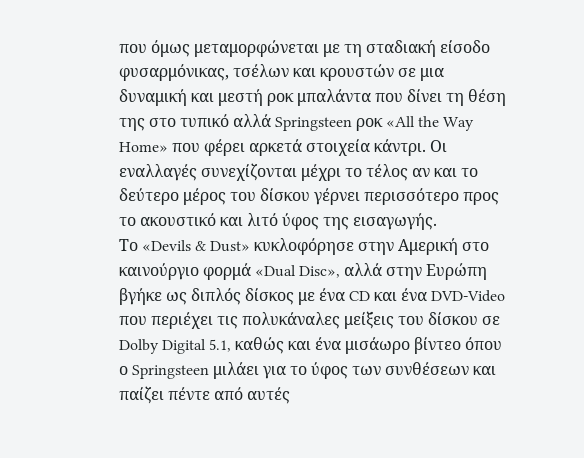που όμως μεταμορφώνεται με τη σταδιακή είσοδο φυσαρμόνικας, τσέλων και κρουστών σε μια δυναμική και μεστή ροκ μπαλάντα που δίνει τη θέση της στο τυπικό αλλά Springsteen ροκ «All the Way Home» που φέρει αρκετά στοιχεία κάντρι. Οι εναλλαγές συνεχίζονται μέχρι το τέλος αν και το δεύτερο μέρος του δίσκου γέρνει περισσότερο προς το ακουστικό και λιτό ύφος της εισαγωγής.
Το «Devils & Dust» κυκλοφόρησε στην Αμερική στο καινούργιο φορμά «Dual Disc», αλλά στην Ευρώπη βγήκε ως διπλός δίσκος με ένα CD και ένα DVD-Video που περιέχει τις πολυκάναλες μείξεις του δίσκου σε Dolby Digital 5.1, καθώς και ένα μισάωρο βίντεο όπου ο Springsteen μιλάει για το ύφος των συνθέσεων και παίζει πέντε από αυτές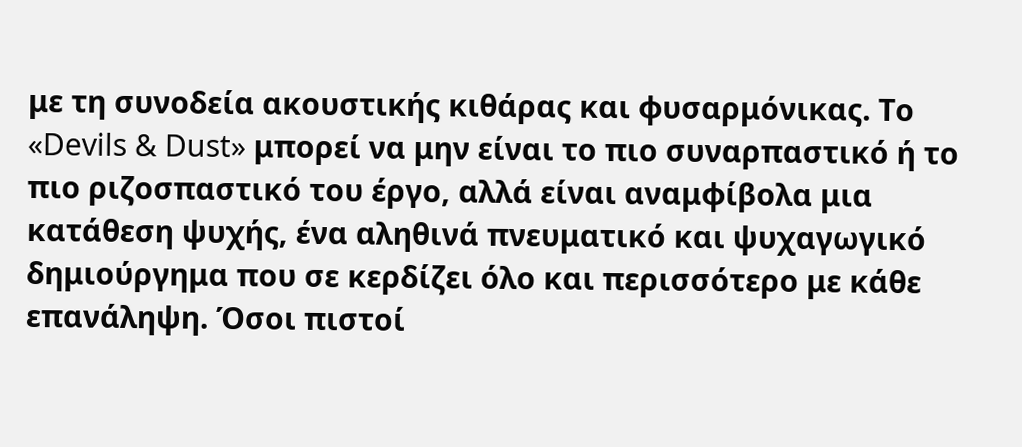με τη συνοδεία ακουστικής κιθάρας και φυσαρμόνικας. Το «Devils & Dust» μπορεί να μην είναι το πιο συναρπαστικό ή το πιο ριζοσπαστικό του έργο, αλλά είναι αναμφίβολα μια κατάθεση ψυχής, ένα αληθινά πνευματικό και ψυχαγωγικό δημιούργημα που σε κερδίζει όλο και περισσότερο με κάθε επανάληψη. Όσοι πιστοί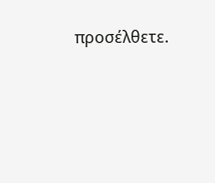προσέλθετε.